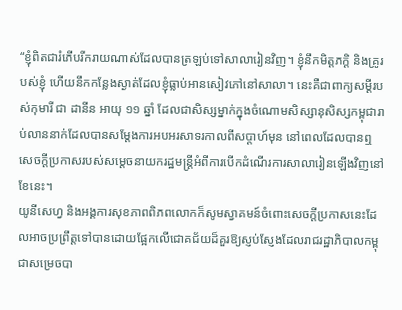“ខ្ញុំពិតជារំភើបរីករាយណាស់ដែលបានត្រឡប់ទៅសាលារៀនវិញ។ ខ្ញុំនឹកមិត្តភក្តិ និងគ្រូរបស់ខ្ញុំ ហើយនឹកកន្លែងស្ងាត់ដែលខ្ញុំធ្លាប់អានសៀវភៅនៅសាលា។ នេះគឺជាពាក្យសម្ដីរបស់កុមារី ជា ដានីន អាយុ ១១ ឆ្នាំ ដែលជាសិស្សម្នាក់ក្នុងចំណោមសិស្សានុសិស្សកម្ពុជារាប់លាននាក់ដែលបានសម្តែងការអបអរសាទរកាលពីសប្តាហ៍មុន នៅពេលដែលបានឮសេចក្តីប្រកាសរបស់សម្តេចនាយករដ្ឋមន្ត្រីអំពីការបើកដំណើរការសាលារៀនឡើងវិញនៅខែនេះ។
យូនីសេហ្វ និងអង្គការសុខភាពពិភពលោកក៏សូមស្វាគមន៍ចំពោះសេចក្តីប្រកាសនេះដែលអាចប្រព្រឹត្តទៅបានដោយផ្អែកលើជោគជ័យដ៏គួរឱ្យស្ញប់ស្ញែងដែលរាជរដ្ឋាភិបាលកម្ពុជាសម្រេចបា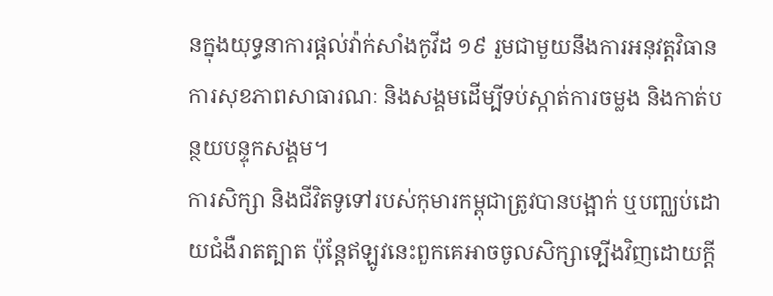នក្នុងយុទ្ធនាការផ្តល់វ៉ាក់សាំងកូវីដ ១៩ រួមជាមួយនឹងការអនុវត្តវិធានការសុខភាពសាធារណៈ និងសង្គមដើម្បីទប់ស្កាត់ការចម្លង និងកាត់បន្ថយបន្ទុកសង្គម។
ការសិក្សា និងជីវិតទូទៅរបស់កុមារកម្ពុជាត្រូវបានបង្អាក់ ឬបញ្ឈប់ដោយជំងឺរាតត្បាត ប៉ុន្តែឥឡូវនេះពួកគេអាចចូលសិក្សាទ្បើងវិញដោយក្តី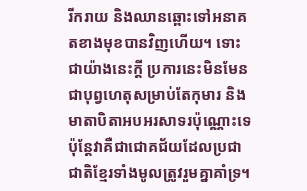រីករាយ និងឈានឆ្ពោះទៅអនាគតខាងមុខបានវិញហើយ។ ទោះជាយ៉ាងនេះក្តី ប្រការនេះមិនមែនជាបុព្វហេតុសម្រាប់តែកុមារ និងមាតាបិតាអបអរសាទរប៉ុណ្ណោះទេ ប៉ុន្តែវាគឺជាជោគជ័យដែលប្រជាជាតិខ្មែរទាំងមូលត្រូវរួមគ្នាគាំទ្រ។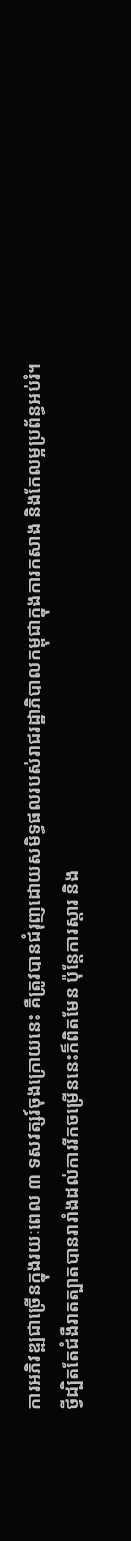ការអភិវឌ្ឍជាច្រើនក្នុងរយៈពេល ៣ ទសវត្សរ៍ចុងក្រោយនេះ គឺត្រូវបានជំរុញដោយសមិទ្ធផលរបស់រាជរដ្ឋាភិបាលកម្ពុជាក្នុងការកសាង និងកែលម្អប្រព័ន្ធអប់រំ។
ថ្វីដ្បិតតែជំងឺរាតត្បាតបានរារាំងដល់ការរីកចម្រើននេះក៏ពិតមែន ប៉ុន្តែការស្តារ និង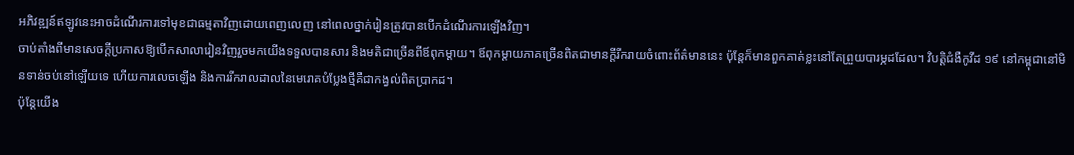អភិវឌ្ឍន៍ឥឡូវនេះអាចដំណើរការទៅមុខជាធម្មតាវិញដោយពេញលេញ នៅពេលថ្នាក់រៀនត្រូវបានបើកដំណើរការឡើងវិញ។
ចាប់តាំងពីមានសេចក្តីប្រកាសឱ្យបើកសាលារៀនវិញរួចមកយើងទទួលបានសារ និងមតិជាច្រើនពីឪពុកម្តាយ។ ឪពុកម្តាយភាគច្រើនពិតជាមានក្តីរីករាយចំពោះព័ត៌មាននេះ ប៉ុន្តែក៏មានពួកគាត់ខ្លះនៅតែព្រួយបារម្ភដដែល។ វិបត្តិជំងឺកូវីដ ១៩ នៅកម្ពុជានៅមិនទាន់ចប់នៅឡើយទេ ហើយការលេចឡើង និងការរីករាលដាលនៃមេរោគបំប្លែងថ្មីគឺជាកង្វល់ពិតប្រាកដ។
ប៉ុន្តែយើង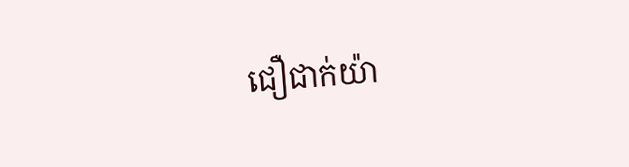ជឿជាក់យ៉ា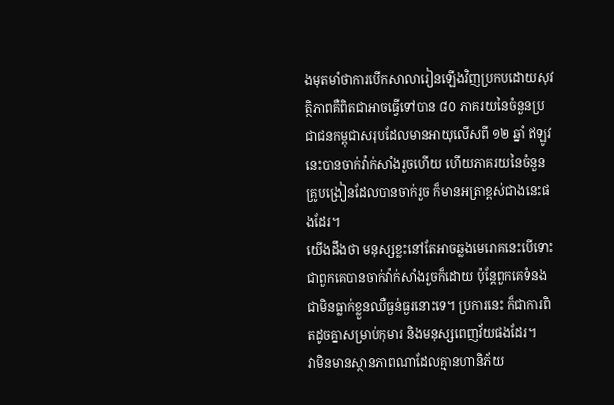ងមុតមាំថាការបើកសាលារៀនឡើងវិញប្រកបដោយសុវត្ថិភាពគឺពិតជាអាចធ្វើទៅបាន ៨០ ភាគរយនៃចំនួនប្រជាជនកម្ពុជាសរុបដែលមានអាយុលើសពី ១២ ឆ្នាំ ឥឡូវនេះបានចាក់វ៉ាក់សាំងរួចហើយ ហើយភាគរយនៃចំនួនគ្រូបង្រៀនដែលបានចាក់រួច ក៏មានអត្រាខ្ពស់ជាងនេះផងដែរ។
យើងដឹងថា មនុស្សខ្លះនៅតែអាចឆ្លងមេរោគនេះបើទោះជាពួកគេបានចាក់វ៉ាក់សាំងរួចក៏ដោយ ប៉ុន្តែពួកគេទំនងជាមិនធ្លាក់ខ្លួនឈឺធ្ងន់ធ្ងរនោះទេ។ ប្រការនេះ ក៏ជាការពិតដូចគ្នាសម្រាប់កុមារ និងមនុស្សពេញវ័យផងដែរ។
វាមិនមានស្ថានភាពណាដែលគ្មានហានិភ័យ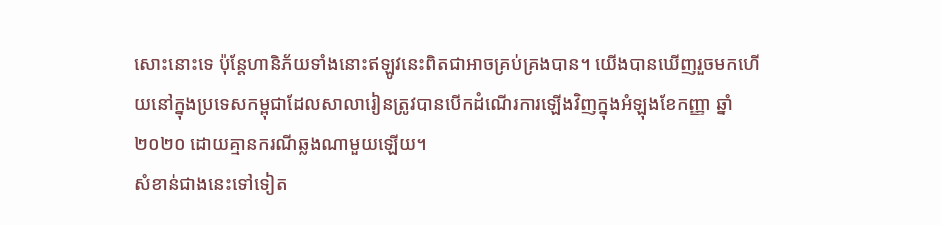សោះនោះទេ ប៉ុន្តែហានិភ័យទាំងនោះឥឡូវនេះពិតជាអាចគ្រប់គ្រងបាន។ យើងបានឃើញរួចមកហើយនៅក្នុងប្រទេសកម្ពុជាដែលសាលារៀនត្រូវបានបើកដំណើរការឡើងវិញក្នុងអំឡុងខែកញ្ញា ឆ្នាំ ២០២០ ដោយគ្មានករណីឆ្លងណាមួយឡើយ។
សំខាន់ជាងនេះទៅទៀត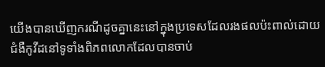យើងបានឃើញករណីដូចគ្នានេះនៅក្នុងប្រទេសដែលរងផលប៉ះពាល់ដោយជំងឺកូវីដនៅទូទាំងពិភពលោកដែលបានចាប់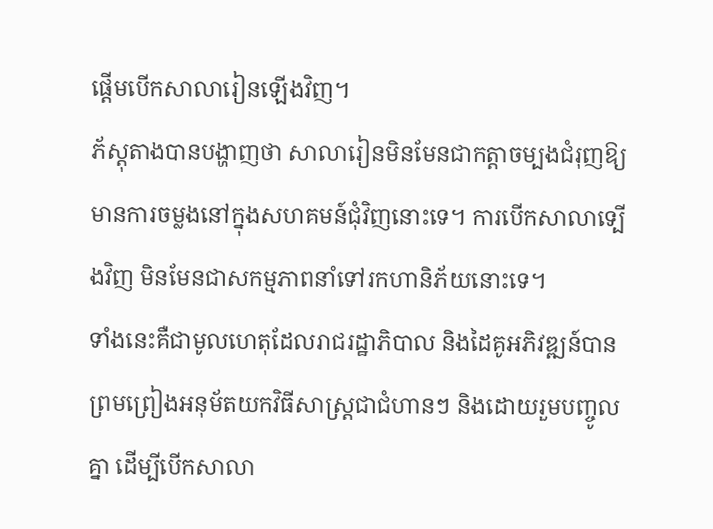ផ្តើមបើកសាលារៀនឡើងវិញ។
ភ័ស្តុតាងបានបង្ហាញថា សាលារៀនមិនមែនជាកត្តាចម្បងជំរុញឱ្យមានការចម្លងនៅក្នុងសហគមន៍ជុំវិញនោះទេ។ ការបើកសាលាទ្បើងវិញ មិនមែនជាសកម្មភាពនាំទៅរកហានិភ័យនោះទេ។
ទាំងនេះគឺជាមូលហេតុដែលរាជរដ្ឋាភិបាល និងដៃគូអភិវឌ្ឍន៍បានព្រមព្រៀងអនុម័តយកវិធីសាស្ត្រជាជំហានៗ និងដោយរួមបញ្ចូលគ្នា ដើម្បីបើកសាលា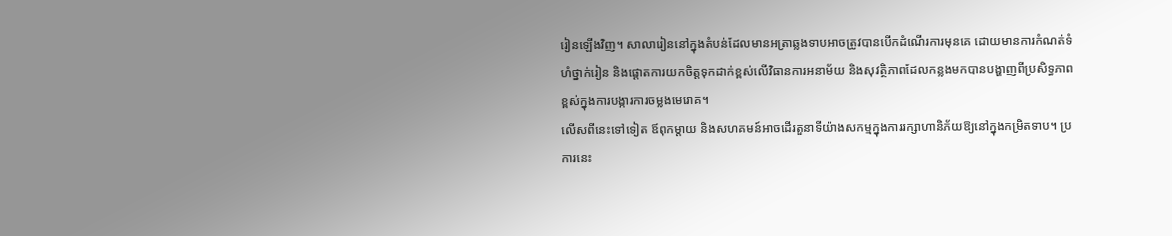រៀនឡើងវិញ។ សាលារៀននៅក្នុងតំបន់ដែលមានអត្រាឆ្លងទាបអាចត្រូវបានបើកដំណើរការមុនគេ ដោយមានការកំណត់ទំហំថ្នាក់រៀន និងផ្តោតការយកចិត្តទុកដាក់ខ្ពស់លើវិធានការអនាម័យ និងសុវត្ថិភាពដែលកន្លងមកបានបង្ហាញពីប្រសិទ្ធភាពខ្ពស់ក្នុងការបង្ការការចម្លងមេរោគ។
លើសពីនេះទៅទៀត ឪពុកម្តាយ និងសហគមន៍អាចដើរតួនាទីយ៉ាងសកម្មក្នុងការរក្សាហានិភ័យឱ្យនៅក្នុងកម្រិតទាប។ ប្រការនេះ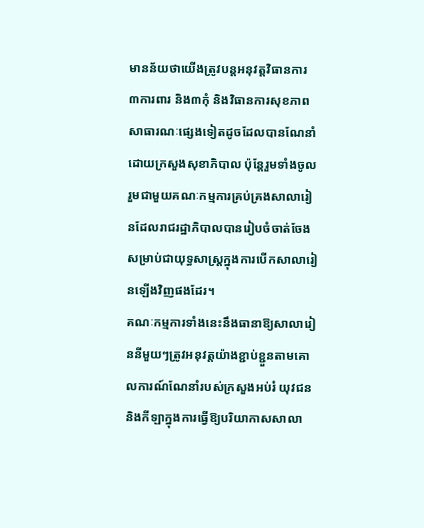មានន័យថាយើងត្រូវបន្តអនុវត្តវិធានការ ៣ការពារ និង៣កុំ និងវិធានការសុខភាពសាធារណៈផ្សេងទៀតដូចដែលបានណែនាំដោយក្រសួងសុខាភិបាល ប៉ុន្តែរួមទាំងចូលរួមជាមួយគណៈកម្មការគ្រប់គ្រងសាលារៀនដែលរាជរដ្ឋាភិបាលបានរៀបចំចាត់ចែងសម្រាប់ជាយុទ្ធសាស្ត្រក្នុងការបើកសាលារៀនឡើងវិញផងដែរ។
គណៈកម្មការទាំងនេះនឹងធានាឱ្យសាលារៀននីមួយៗត្រូវអនុវត្តយ៉ាងខ្ជាប់ខ្ជួនតាមគោលការណ៍ណែនាំរបស់ក្រសួងអប់រំ យុវជន និងកីឡាក្នុងការធ្វើឱ្យបរិយាកាសសាលា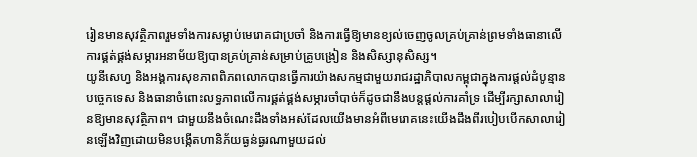រៀនមានសុវត្ថិភាពរួមទាំងការសម្លាប់មេរោគជាប្រចាំ និងការធ្វើឱ្យមានខ្យល់ចេញចូលគ្រប់គ្រាន់ព្រមទាំងធានាលើការផ្គត់ផ្គង់សម្ភារអនាម័យឱ្យបានគ្រប់គ្រាន់សម្រាប់គ្រូបង្រៀន និងសិស្សានុសិស្ស។
យូនីសេហ្វ និងអង្គការសុខភាពពិភពលោកបានធ្វើការយ៉ាងសកម្មជាមួយរាជរដ្ឋាភិបាលកម្ពុជាក្នុងការផ្តល់ដំបូន្មានបច្ចេកទេស និងធានាចំពោះលទ្ធភាពលើការផ្គត់ផ្គង់សម្ភារចាំបាច់ក៏ដូចជានឹងបន្តផ្តល់ការគាំទ្រ ដើម្បីរក្សាសាលារៀនឱ្យមានសុវត្ថិភាព។ ជាមួយនឹងចំណេះដឹងទាំងអស់ដែលយើងមានអំពីមេរោគនេះយើងដឹងពីរបៀបបើកសាលារៀនឡើងវិញដោយមិនបង្កើតហានិភ័យធ្ងន់ធ្ងរណាមួយដល់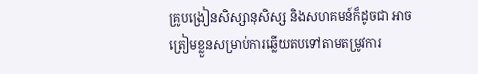គ្រូបង្រៀនសិស្សានុសិស្ស និងសហគមន៍ក៏ដូចជា អាចត្រៀមខ្លួនសម្រាប់ការឆ្លើយតបទៅតាមតម្រូវការ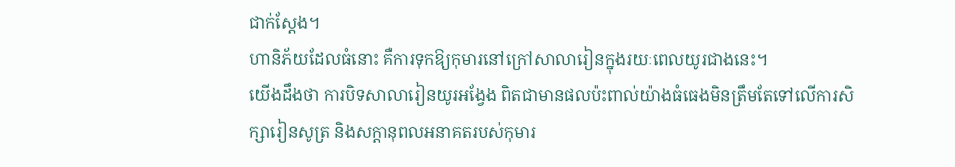ជាក់ស្តែង។
ហានិភ័យដែលធំនោះ គឺការទុកឱ្យកុមារនៅក្រៅសាលារៀនក្នុងរយៈពេលយូរជាងនេះ។
យើងដឹងថា ការបិទសាលារៀនយូរអង្វែង ពិតជាមានផលប៉ះពាល់យ៉ាងធំធេងមិនត្រឹមតែទៅលើការសិក្សារៀនសូត្រ និងសក្តានុពលអនាគតរបស់កុមារ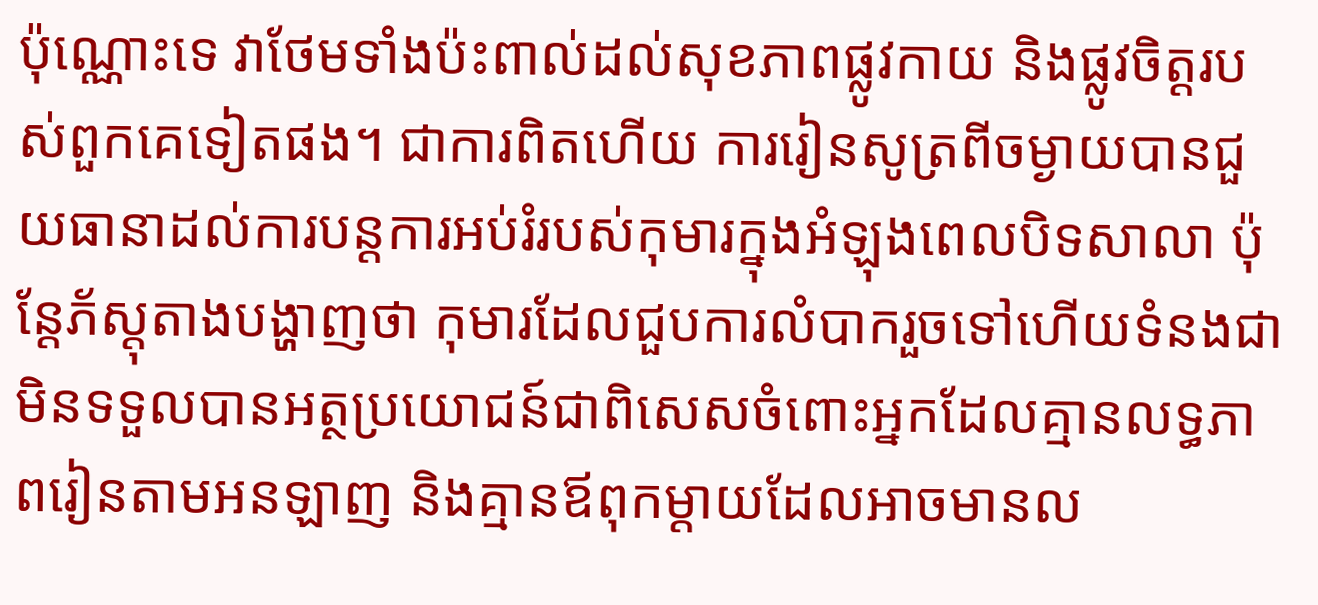ប៉ុណ្ណោះទេ វាថែមទាំងប៉ះពាល់ដល់សុខភាពផ្លូវកាយ និងផ្លូវចិត្តរបស់ពួកគេទៀតផង។ ជាការពិតហើយ ការរៀនសូត្រពីចម្ងាយបានជួយធានាដល់ការបន្តការអប់រំរបស់កុមារក្នុងអំឡុងពេលបិទសាលា ប៉ុន្តែភ័ស្តុតាងបង្ហាញថា កុមារដែលជួបការលំបាករួចទៅហើយទំនងជាមិនទទួលបានអត្ថប្រយោជន៍ជាពិសេសចំពោះអ្នកដែលគ្មានលទ្ធភាពរៀនតាមអនឡាញ និងគ្មានឪពុកម្តាយដែលអាចមានល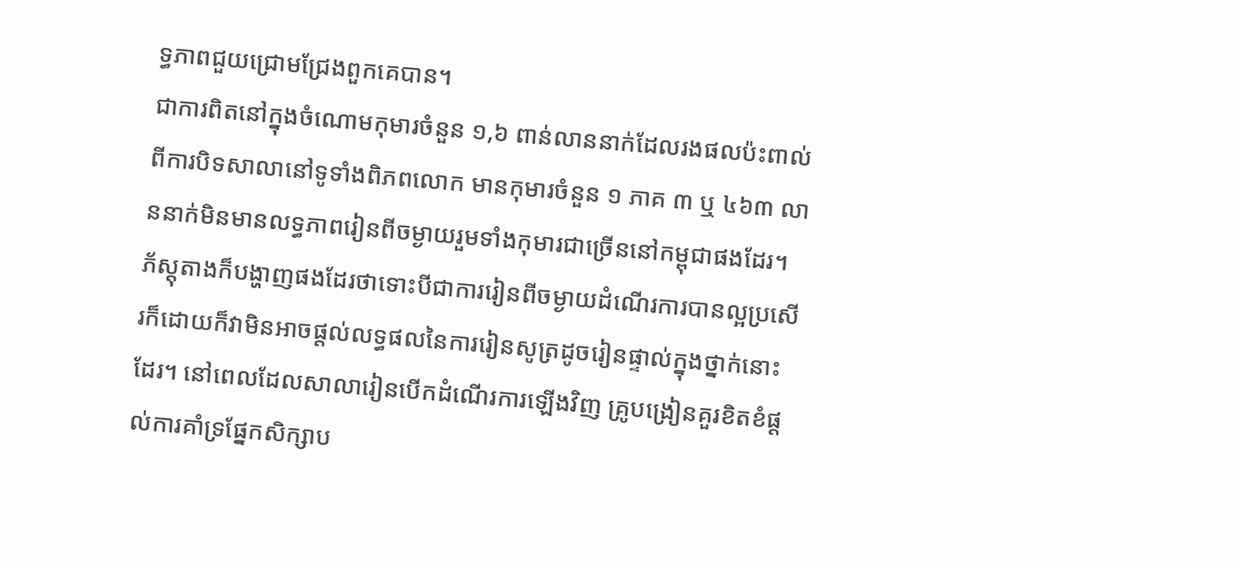ទ្ធភាពជួយជ្រោមជ្រែងពួកគេបាន។
ជាការពិតនៅក្នុងចំណោមកុមារចំនួន ១,៦ ពាន់លាននាក់ដែលរងផលប៉ះពាល់ពីការបិទសាលានៅទូទាំងពិភពលោក មានកុមារចំនួន ១ ភាគ ៣ ឬ ៤៦៣ លាននាក់មិនមានលទ្ធភាពរៀនពីចម្ងាយរួមទាំងកុមារជាច្រើននៅកម្ពុជាផងដែរ។
ភ័ស្តុតាងក៏បង្ហាញផងដែរថាទោះបីជាការរៀនពីចម្ងាយដំណើរការបានល្អប្រសើរក៏ដោយក៏វាមិនអាចផ្តល់លទ្ធផលនៃការរៀនសូត្រដូចរៀនផ្ទាល់ក្នុងថ្នាក់នោះដែរ។ នៅពេលដែលសាលារៀនបើកដំណើរការឡើងវិញ គ្រូបង្រៀនគួរខិតខំផ្តល់ការគាំទ្រផ្នែកសិក្សាប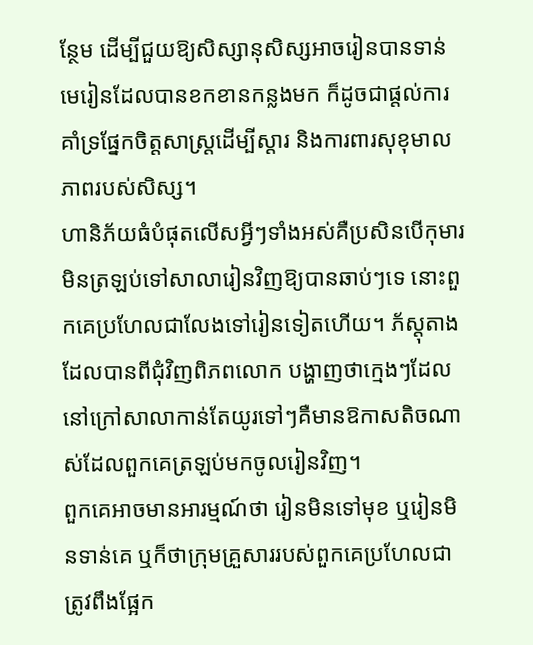ន្ថែម ដើម្បីជួយឱ្យសិស្សានុសិស្សអាចរៀនបានទាន់មេរៀនដែលបានខកខានកន្លងមក ក៏ដូចជាផ្តល់ការគាំទ្រផ្នែកចិត្តសាស្ត្រដើម្បីស្តារ និងការពារសុខុមាលភាពរបស់សិស្ស។
ហានិភ័យធំបំផុតលើសអ្វីៗទាំងអស់គឺប្រសិនបើកុមារមិនត្រឡប់ទៅសាលារៀនវិញឱ្យបានឆាប់ៗទេ នោះពួកគេប្រហែលជាលែងទៅរៀនទៀតហើយ។ ភ័ស្តុតាងដែលបានពីជុំវិញពិភពលោក បង្ហាញថាក្មេងៗដែលនៅក្រៅសាលាកាន់តែយូរទៅៗគឺមានឱកាសតិចណាស់ដែលពួកគេត្រឡប់មកចូលរៀនវិញ។
ពួកគេអាចមានអារម្មណ៍ថា រៀនមិនទៅមុខ ឬរៀនមិនទាន់គេ ឬក៏ថាក្រុមគ្រួសាររបស់ពួកគេប្រហែលជាត្រូវពឹងផ្អែក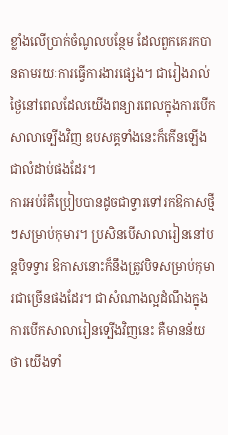ខ្លាំងលើប្រាក់ចំណូលបន្ថែម ដែលពួកគេរកបានតាមរយៈការធ្វើការងារផ្សេង។ ជារៀងរាល់ថ្ងៃនៅពេលដែលយើងពន្យារពេលក្នុងការបើកសាលាទ្បើងវិញ ឧបសគ្គទាំងនេះក៏កើនឡើងជាលំដាប់ផងដែរ។
ការអប់រំគឺប្រៀបបានដូចជាទ្វារទៅរកឱកាសថ្មីៗសម្រាប់កុមារ។ ប្រសិនបើសាលារៀននៅបន្តបិទទ្វារ ឱកាសនោះក៏នឹងត្រូវបិទសម្រាប់កុមារជាច្រើនផងដែរ។ ជាសំណាងល្អដំណឹងក្នុងការបើកសាលារៀនទ្បើងវិញនេះ គឺមានន័យថា យើងទាំ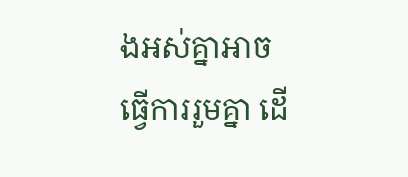ងអស់គ្នាអាចធ្វើការរួមគ្នា ដើ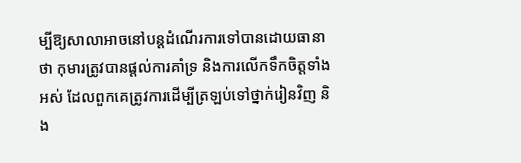ម្បីឱ្យសាលាអាចនៅបន្តដំណើរការទៅបានដោយធានាថា កុមារត្រូវបានផ្តល់ការគាំទ្រ និងការលើកទឹកចិត្តទាំងអស់ ដែលពួកគេត្រូវការដើម្បីត្រឡប់ទៅថ្នាក់រៀនវិញ និង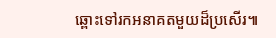ឆ្ពោះទៅរកអនាគតមួយដ៏ប្រសើរ៕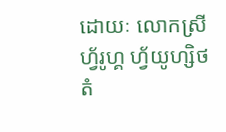ដោយៈ លោកស្រី ហ្វ័រូហ្គ ហ្វ័យូហ្សិថ តំ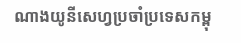ណាងយូនីសេហ្វប្រចាំប្រទេសកម្ពុ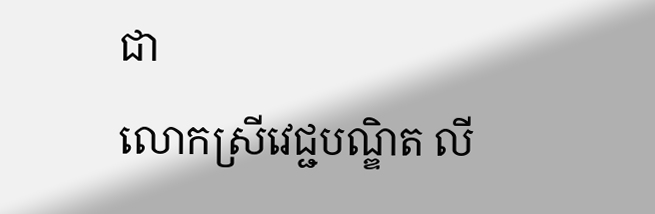ជា
លោកស្រីវេជ្ជបណ្ឌិត លី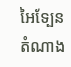អៃទ្បែន តំណាង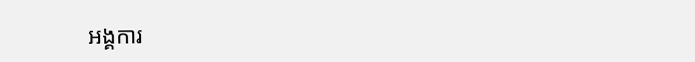អង្គការ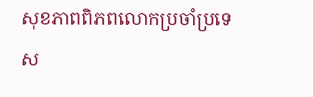សុខភាពពិភពលោកប្រចាំប្រទេស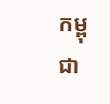កម្ពុជា